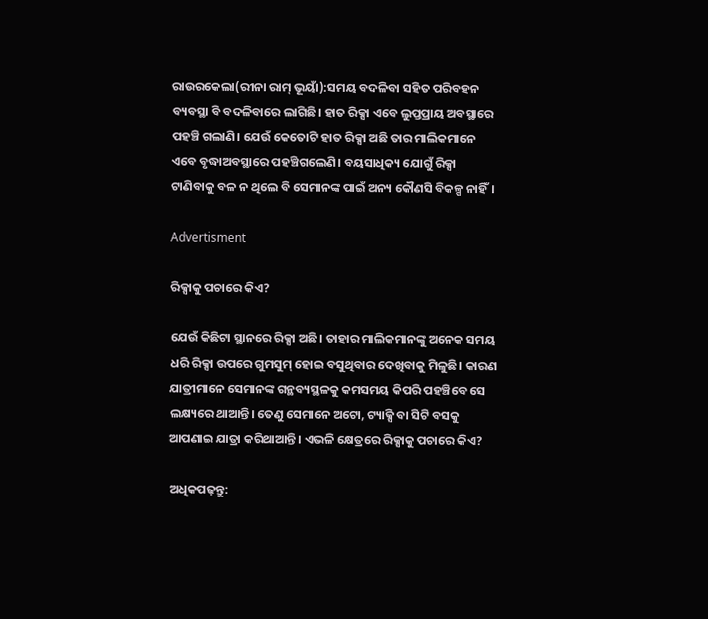ରାଉର‌କେଲା(ରୀନା ରାମ୍ ଭୂୟାଁ):ସମୟ ବଦଳିବା ସହିତ ପରିବହନ ବ୍ୟବସ୍ଥା ବି ବଦଳିବାରେ ଲାଗିଛି। ହାତ ରିକ୍ସା ଏବେ ଲୁପ୍ତପ୍ରାୟ ଅବସ୍ଥାରେ ପହଞ୍ଚି ଗଲାଣି। ଯେଉଁ କେତୋଟି ହାତ ରିକ୍ସା ଅଛି ତାର ମାଲିକମାନେ ଏବେ ବୃଦ୍ଧାଅବସ୍ଥାରେ ପହଞ୍ଚିଗଲେଣି। ବୟସାଧିକ୍ୟ ଯୋଗୁଁ ରିକ୍ସା ଟାଣିବାକୁ ବଳ ନ ଥିଲେ ବି ସେମାନଙ୍କ ପାଇଁ ଅନ୍ୟ କୌଣସି ବିକଳ୍ପ ନାହିଁ।

Advertisment

ରିକ୍ସାକୁ ପଚାରେ କିଏ?

ଯେଉଁ କିଛିଟା ସ୍ଥାନରେ ରିକ୍ସା ଅଛି। ତାହାର ମାଲିକମାନଙ୍କୁ ଅନେକ ସମୟ ଧରି ରିକ୍ସା ଉପରେ ଗୁମସୁମ୍ ହୋଇ ବସୁଥିବାର ଦେଖିବାକୁ ମିଳୁଛି। କାରଣ ଯାତ୍ରୀମାନେ ସେମାନଙ୍କ ଗନ୍ଥବ୍ୟସ୍ଥଳକୁ କମସମୟ କିପରି ପହଞ୍ଚିବେ ସେ ଲକ୍ଷ୍ୟରେ ଥାଆନ୍ତି। ତେଣୁ ସେମାନେ ଅଟୋ, ଟ୍ୟାକ୍ସି ବା ସିଟି ବସକୁ ଆପଣାଇ ଯାତ୍ରା କରିଥାଆନ୍ତି। ଏଭଳି କ୍ଷେତ୍ରରେ ରିକ୍ସାକୁ ପଚାରେ କିଏ?

ଅଧିକପଢ଼ନ୍ତୁ: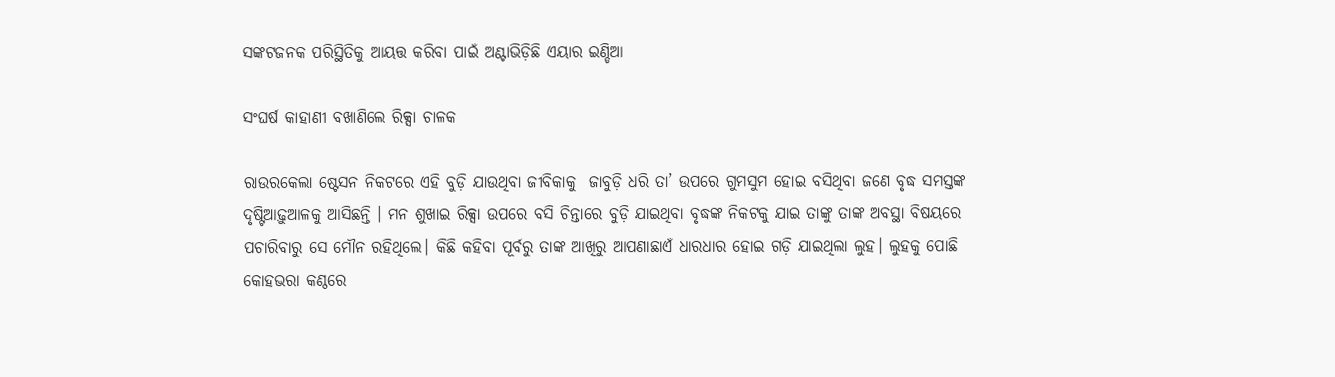ସଙ୍କଟଜନକ ପରିସ୍ଥିତିକୁ ଆୟତ୍ତ କରିବା ପାଇଁ ଅଣ୍ଟାଭିଡ଼ିଛି ଏୟାର ଇଣ୍ଡିଆ

ସଂଘର୍ଷ କାହାଣୀ ବଖାଣିଲେ ରିକ୍ସା ଚାଳକ

ରାଉରକେଲା ଷ୍ଟେସନ ନିକଟରେ ଏହି ବୁଡ଼ି ଯାଉଥିବା ଜୀବିକାକୁ  ଜାବୁଡ଼ି ଧରି ତା’ ଉପରେ ଗୁମସୁମ ହୋଇ ବସିଥିବା ଜଣେ ବୃଦ୍ଧ ସମସ୍ତଙ୍କ ଦୃଷ୍ଟିଆଢ଼ୁଆଳକୁ ଆସିଛନ୍ତି । ମନ ଶୁଖାଇ ରିକ୍ସା ଉପରେ ବସି ଚିନ୍ତାରେ ବୁଡ଼ି ଯାଇଥିବା ବୃଦ୍ଧଙ୍କ ନିକଟକୁ ଯାଇ ତାଙ୍କୁ ତାଙ୍କ ଅବସ୍ଥା ବିଷୟରେ ପଚାରିବାରୁ ସେ ମୌନ ରହିଥିଲେ। କିଛି କହିବା ପୂର୍ବରୁ ତାଙ୍କ ଆଖିରୁ ଆପଣାଛାଏଁ ଧାରଧାର ହୋଇ ଗଡ଼ି ଯାଇଥିଲା ଲୁହ। ଲୁହକୁ ପୋଛି କୋହଭରା କଣ୍ଠରେ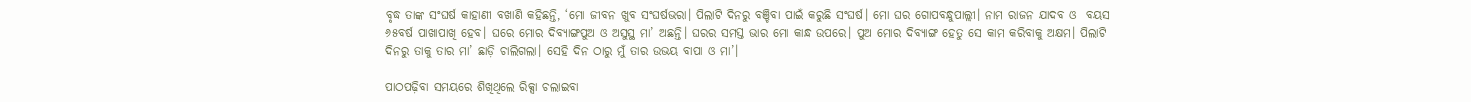ବୃଦ୍ଧ ତାଙ୍କ ସଂଘର୍ଷ କାହାଣୀ ବଖାଣି କହିଛନ୍ତି, ‘ମୋ ଜୀବନ ଖୁବ ସଂଘର୍ଷଭରା। ପିଲାଟି ଦିନରୁ ବଞ୍ଚିବା ପାଇଁ କରୁଛି ସଂଘର୍ଷ। ମୋ ଘର ଗୋପବନ୍ଧୁପାଲ୍ଲୀ। ନାମ ରାଜନ ଯାଦବ ଓ  ବୟସ ୬୫ବର୍ଷ ପାଖା‌ପାଖି ହେବ। ଘରେ ମୋର ଦିବ୍ୟାଙ୍ଗପୁଅ ଓ ଅସୁସ୍ଥ ମା’ ଅଛନ୍ତି। ଘରର ସମସ୍ତ ଭାର ମୋ କାନ୍ଧ ଉପରେ। ପୁଅ ମୋର ଦିବ୍ୟାଙ୍ଗ ହେତୁ ସେ କାମ କରିବାକୁ ଅକ୍ଷମ। ପିଲାଟି ଦିନରୁ ତାକୁ ତାର ମା’ ଛାଡ଼ି ଚାଲିଗଲା। ସେହି ଦିନ ଠାରୁ ମୁଁ ତାର ଉଭୟ ବାପା ଓ ମା’।

ପାଠପଢ଼ିବା ସମୟରେ ଶିଖିଥିଲେ ରିକ୍ସା ଚଲାଇବା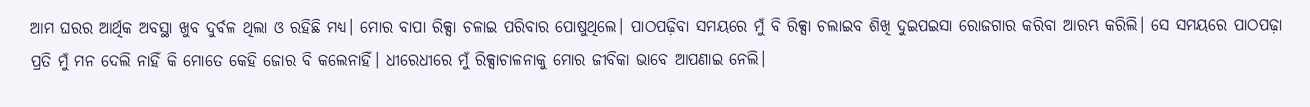ଆମ ଘରର ଆର୍ଥିକ ଅବସ୍ଥା ଖୁବ ଦୁର୍ବଳ ଥିଲା ଓ ରହିଛି ମଧ୍ୟ। ମୋର ବାପା ରିକ୍ସା ଚଳାଇ ପରିବାର ପୋଷୁଥିଲେ। ପାଠପଢ଼ିବା ସମୟରେ ମୁଁ ବି ରିକ୍ସା ଚଲାଇବ ଶିଖି ଦୁଇପଇସା ରୋଜଗାର କରିବା ଆରମ୍ଭ କରିଲି। ସେ ସମୟରେ ପାଠପଢ଼ା ପ୍ରତି ମୁଁ ମନ ଦେଲି ନାହିଁ କି ମୋତେ କେହି ଜୋର ବି କଲେନାହିଁ। ଧୀରେଧୀରେ ମୁଁ ରିକ୍ସାଚାଳନାକୁ ମୋର ଜୀବିକା ଭାବେ ଆପଣାଇ ନେଲି।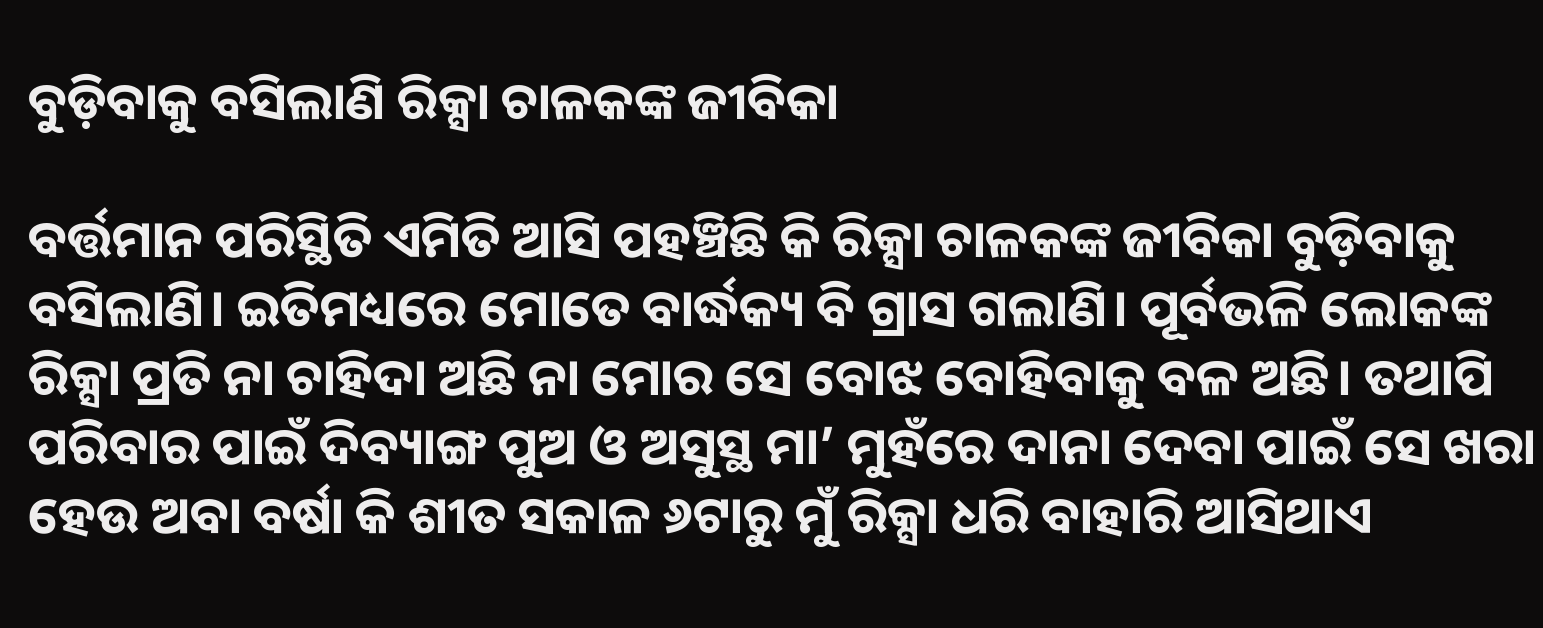ବୁଡ଼ିବାକୁ ବସିଲାଣି ରିକ୍ସା ଚାଳକଙ୍କ ଜୀବିକା

ବର୍ତ୍ତମାନ ପରିସ୍ଥିତି ଏମିତି ଆସି ପହଞ୍ଚିଛି କି ରିକ୍ସା ଚାଳକଙ୍କ ଜୀବିକା ବୁଡ଼ିବାକୁ ବସିଲାଣି। ଇତିମଧ୍ୟରେ ମୋତେ ବାର୍ଦ୍ଧକ୍ୟ ବି ଗ୍ରାସ ଗଲାଣି। ପୂର୍ବଭଳି ଲୋକଙ୍କ ରିକ୍ସା ପ୍ରତି ନା ଚାହିଦା ଅଛି ନା ମୋର ସେ ବୋଝ ବୋହିବାକୁ ବଳ ଅଛି। ତଥାପି ପରିବାର ପାଇଁ ଦିବ୍ୟାଙ୍ଗ ପୁଅ ଓ ଅସୁସ୍ଥ ମା’ ମୁହଁରେ ଦାନା ଦେବା ପାଇଁ ସେ ଖରା ହେଉ ଅବା ବର୍ଷା କି ଶୀତ ସକାଳ ୬ଟାରୁ ମୁଁ ରିକ୍ସା ଧରି ବାହାରି ଆସିଥାଏ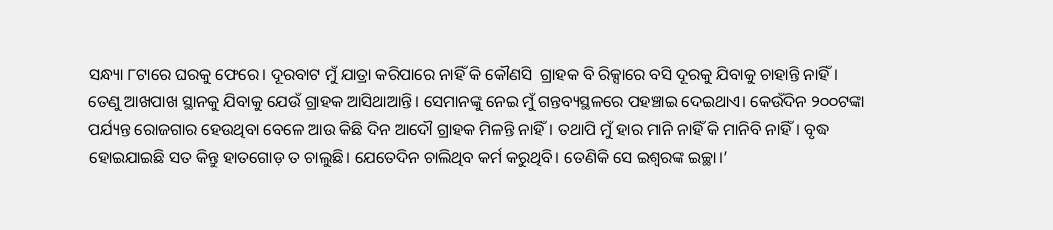ସନ୍ଧ୍ୟା ୮ଟାରେ ଘରକୁ ଫେରେ। ଦୂରବାଟ ମୁଁ ଯାତ୍ରା କରିପାରେ ନାହିଁ କି କୌଣସି  ଗ୍ରାହକ ବି ରିକ୍ସାରେ ବସି ଦୂରକୁ ଯିବାକୁ ଚାହାନ୍ତି ନାହିଁ। ତେଣୁ ଆଖପାଖ ସ୍ଥାନକୁ ଯିବାକୁ ଯେଉଁ ଗ୍ରାହକ ଆସିଥାଆନ୍ତି। ସେମାନଙ୍କୁ ନେଇ ମୁଁ ଗନ୍ତବ୍ୟସ୍ଥଳରେ ପହଞ୍ଚାଇ ଦେଇଥାଏ। କେଉଁଦିନ ୨୦୦ଟଙ୍କା ପର୍ଯ୍ୟନ୍ତ ରୋଜଗାର ହେଉଥିବା ବେଳେ ଆଉ କିଛି ଦିନ ଆଦୌ ଗ୍ରାହକ ମିଳନ୍ତି ନାହିଁ। ତଥାପି ମୁଁ ହାର ମାନି ନାହିଁ କି ମାନିବି ନାହିଁ। ବୃଦ୍ଧ ହୋଇଯାଇଛି ସତ କିନ୍ତୁ ହାତଗୋଡ଼ ତ ଚାଲୁଛି। ଯେତେଦିନ ଚାଲିଥିବ କର୍ମ କରୁଥିବି। ତେଣିକି ସେ ଇଶ୍ବରଙ୍କ ଇଚ୍ଛା।’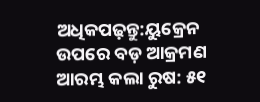ଅଧିକପଢ଼ନ୍ତୁ:ୟୁକ୍ରେନ ଉପରେ ବଡ଼ ଆକ୍ରମଣ ଆରମ୍ଭ କଲା ରୁଷ: ୫୧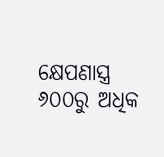କ୍ଷେପଣାସ୍ତ୍ର ୬୦୦ରୁ ଅଧିକ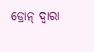ଡ୍ରୋନ୍ ଦ୍ବାରା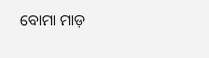ବୋମା ମାଡ଼